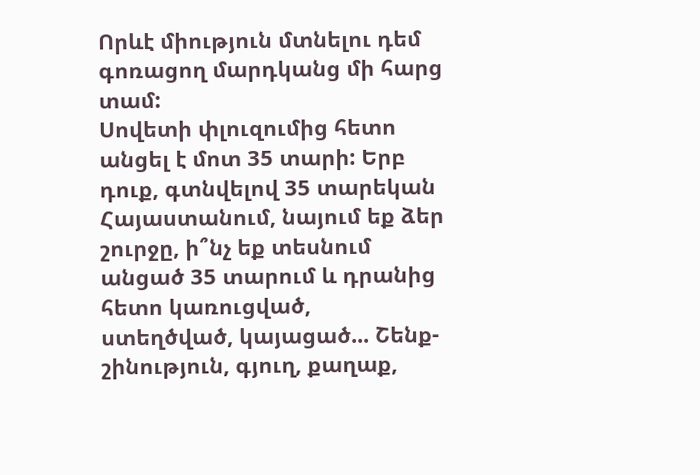Որևէ միություն մտնելու դեմ գոռացող մարդկանց մի հարց տամ:
Սովետի փլուզումից հետո անցել է մոտ 35 տարի: Երբ դուք, գտնվելով 35 տարեկան Հայաստանում, նայում եք ձեր շուրջը, ի՞նչ եք տեսնում անցած 35 տարում և դրանից հետո կառուցված, ստեղծված, կայացած... Շենք-շինություն, գյուղ, քաղաք,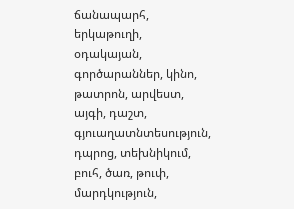ճանապարհ, երկաթուղի, օդակայան, գործարաններ, կինո, թատրոն, արվեստ, այգի, դաշտ, գյուաղատնտեսություն, դպրոց, տեխնիկում, բուհ, ծառ, թուփ, մարդկություն,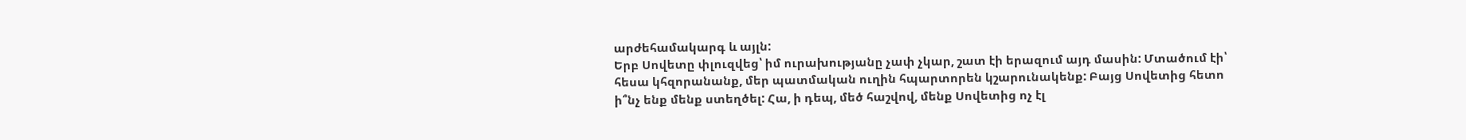արժեհամակարգ և այլն:
Երբ Սովետը փլուզվեց՝ իմ ուրախությանը չափ չկար, շատ էի երազում այդ մասին: Մտածում էի՝ հեսա կհզորանանք, մեր պատմական ուղին հպարտորեն կշարունակենք: Բայց Սովետից հետո ի՞նչ ենք մենք ստեղծել: Հա, ի դեպ, մեծ հաշվով, մենք Սովետից ոչ էլ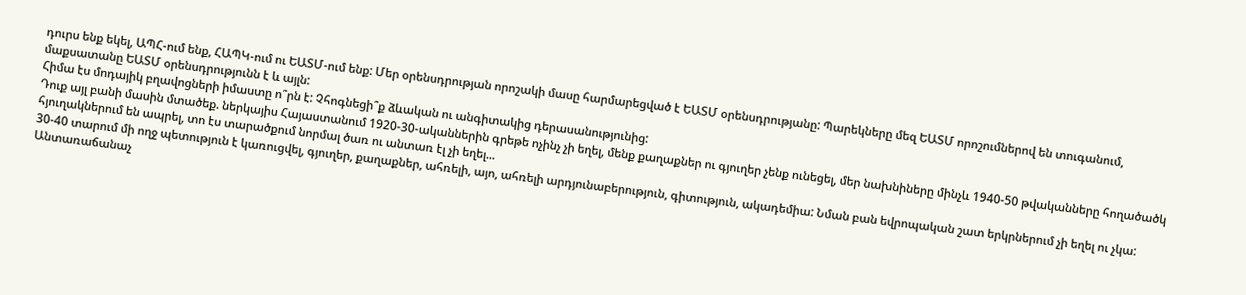դուրս ենք եկել, ԱՊՀ-ում ենք, ՀԱՊԿ-ում ու ԵԱՏՄ-ում ենք: Մեր օրենսդրության որոշակի մասը հարմարեցված է ԵԱՏՄ օրենսդրությանը: Պարեկները մեզ ԵԱՏՄ որոշումներով են տուգանում, մաքսատանը ԵԱՏՄ օրենսդրությունն է և այլն:
Հիմա էս մոդայիկ բղավոցների իմաստը ո՞րն է: Չհոգնեցի՞ք ձևական ու անգիտակից դերասանությունից:
Դուք այլ բանի մասին մտածեք. ներկայիս Հայաստանում 1920-30-ականներին գրեթե ոչինչ չի եղել, մենք քաղաքներ ու գյուղեր չենք ունեցել, մեր նախնիները մինչև 1940-50 թվականները հողածածկ հյուղակներում են ապրել, տո էս տարածքում նորմալ ծառ ու անտառ էլ չի եղել...
30-40 տարում մի ողջ պետություն է կառուցվել, գյուղեր, քաղաքներ, ահռելի, այո, ահռելի արդյունաբերություն, գիտություն, ակադեմիա: Նման բան եվրոպական շատ երկրներում չի եղել ու չկա: Անտառաճանաչ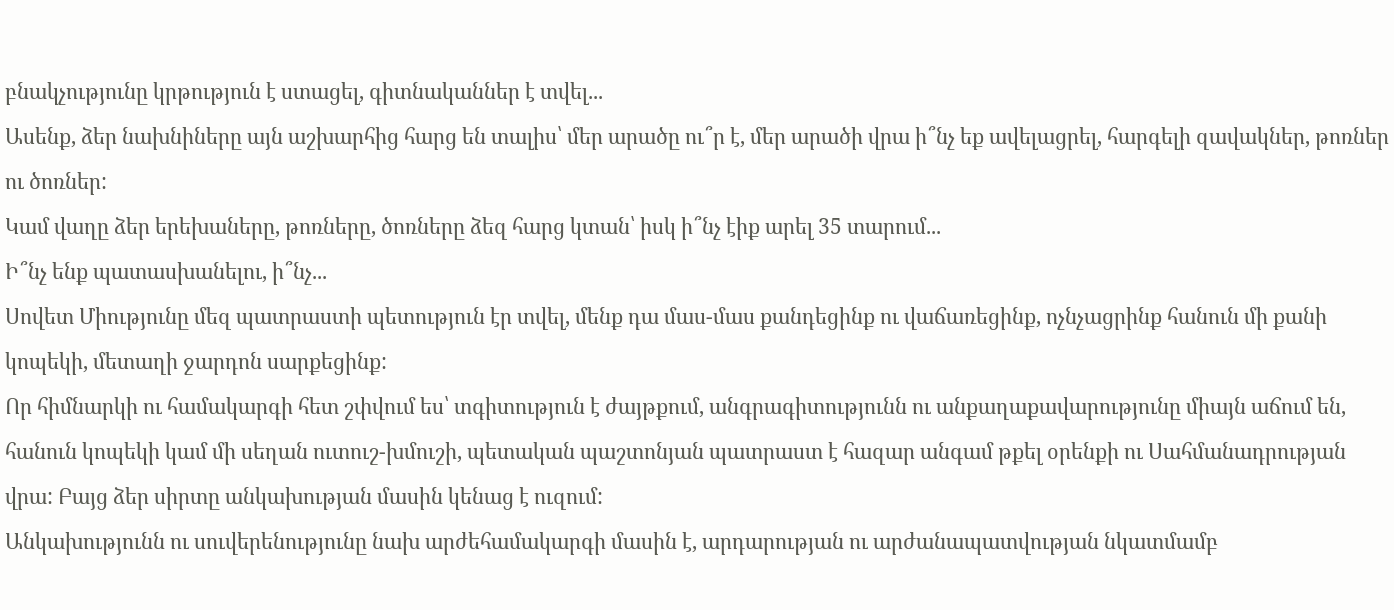բնակչությունը կրթություն է ստացել, գիտնականներ է տվել...
Ասենք, ձեր նախնիները այն աշխարհից հարց են տալիս՝ մեր արածը ու՞ր է, մեր արածի վրա ի՞նչ եք ավելացրել, հարգելի զավակներ, թոռներ ու ծոռներ:
Կամ վաղը ձեր երեխաները, թոռները, ծոռները ձեզ հարց կտան՝ իսկ ի՞նչ էիք արել 35 տարում...
Ի՞նչ ենք պատասխանելու, ի՞նչ...
Սովետ Միությունը մեզ պատրաստի պետություն էր տվել, մենք դա մաս-մաս քանդեցինք ու վաճառեցինք, ոչնչացրինք հանուն մի քանի կոպեկի, մետաղի ջարդոն սարքեցինք:
Որ հիմնարկի ու համակարգի հետ շփվում ես՝ տգիտություն է ժայթքում, անգրագիտությունն ու անքաղաքավարությունը միայն աճում են, հանուն կոպեկի կամ մի սեղան ուտուշ-խմուշի, պետական պաշտոնյան պատրաստ է հազար անգամ թքել օրենքի ու Սահմանադրության վրա: Բայց ձեր սիրտը անկախության մասին կենաց է ուզում:
Անկախությունն ու սուվերենությունը նախ արժեհամակարգի մասին է, արդարության ու արժանապատվության նկատմամբ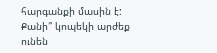հարգանքի մասին է: Քանի՞ կոպեկի արժեք ունեն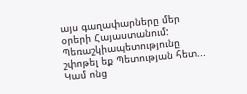այս գաղափարները մեր օրերի Հայաստանում:
Պեռաշկիապետությունը շփոթել եք Պետության հետ...
Կամ ոնց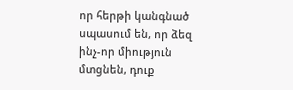որ հերթի կանգնած սպասում են, որ ձեզ ինչ-որ միություն մտցնեն, դուք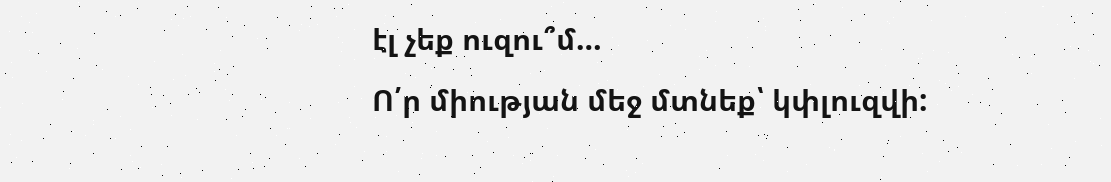էլ չեք ուզու՞մ…
Ո՛ր միության մեջ մտնեք՝ կփլուզվի: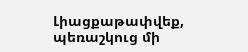Լիացքաթափվեք, պեռաշկուց մի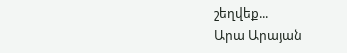շեղվեք...
Արա Արայան